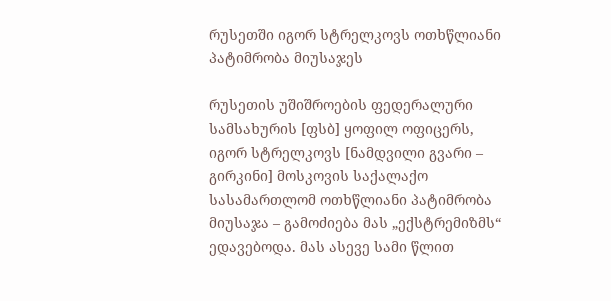რუსეთში იგორ სტრელკოვს ოთხწლიანი პატიმრობა მიუსაჯეს

რუსეთის უშიშროების ფედერალური სამსახურის [ფსბ] ყოფილ ოფიცერს, იგორ სტრელკოვს [ნამდვილი გვარი – გირკინი] მოსკოვის საქალაქო სასამართლომ ოთხწლიანი პატიმრობა მიუსაჯა – გამოძიება მას „ექსტრემიზმს“ ედავებოდა. მას ასევე სამი წლით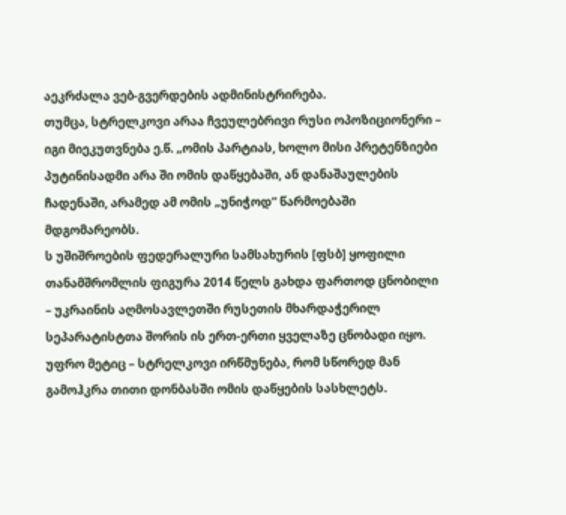აეკრძალა ვებ-გვერდების ადმინისტრირება.
თუმცა, სტრელკოვი არაა ჩვეულებრივი რუსი ოპოზიციონერი – იგი მიეკუთვნება ე.წ. „ომის პარტიას, ხოლო მისი პრეტენზიები პუტინისადმი არა ში ომის დაწყებაში, ან დანაშაულების ჩადენაში, არამედ ამ ომის „უნიჭოდ“ წარმოებაში მდგომარეობს.
ს უშიშროების ფედერალური სამსახურის [ფსბ] ყოფილი თანამშრომლის ფიგურა 2014 წელს გახდა ფართოდ ცნობილი – უკრაინის აღმოსავლეთში რუსეთის მხარდაჭერილ სეპარატისტთა შორის ის ერთ-ერთი ყველაზე ცნობადი იყო. უფრო მეტიც – სტრელკოვი ირწმუნება, რომ სწორედ მან გამოჰკრა თითი დონბასში ომის დაწყების სასხლეტს.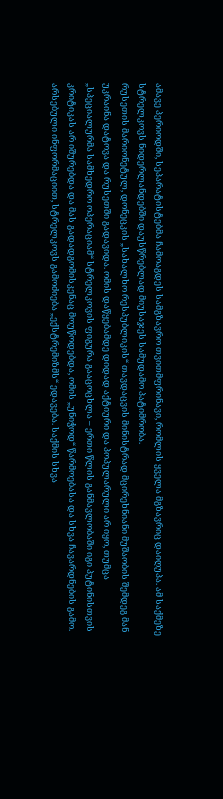ამავე პერიოდში, სეპარატისტებმა ჩამოაგდეს სამგზავრო თვითმფრინავი, რომლის ყველა მგზავრიც დაიღუპა. ამ საქმეზე სტრელკოვს ნიდერლანდებში დაუსწრებლად მიუსაჯეს სამუდამო პატიმრობა.
რუსეთის მარიონეტულ, დონეცკის „სახალხო რესპუბლიკის“ თავდაცვის მინისტრად მცირეხნიანი მუშაობის შემდეგ მან უკრაინა დატოვა და რუსეთში გადავიდა. ომის დაწყებამდე დიდად აქტიური და პოპულარული არ იყო, თუმცა „სპეციალურმა სამხედრო ოპერაციამ“ სტრელკოვის ფიგურა გააცოცხლა – ერთი წლის განმავლობაში იგი პუტინისთვის კრიტიკას არ იშურებდა და მას გადადგომისკენაც მოუწოდებდა, ომის „უნიჭოდ“ წარმოებასა და სხვა ჩავარდნების გამო.
არსებული ინფორმაციით, სტრელკოვს გამოძიება „ექსტრემიზმს“ ედავება. საქმის სხვა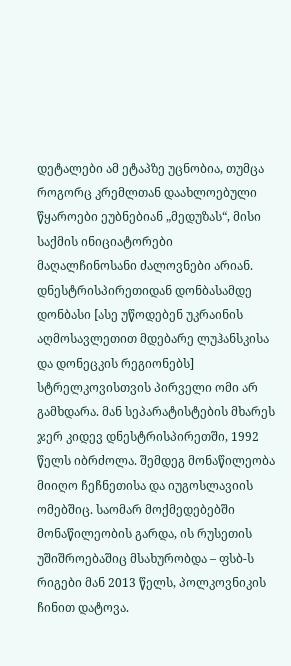დეტალები ამ ეტაპზე უცნობია, თუმცა როგორც კრემლთან დაახლოებული წყაროები ეუბნებიან „მედუზას“, მისი საქმის ინიციატორები მაღალჩინოსანი ძალოვნები არიან.
დნესტრისპირეთიდან დონბასამდე
დონბასი [ასე უწოდებენ უკრაინის აღმოსავლეთით მდებარე ლუჰანსკისა და დონეცკის რეგიონებს] სტრელკოვისთვის პირველი ომი არ გამხდარა. მან სეპარატისტების მხარეს ჯერ კიდევ დნესტრისპირეთში, 1992 წელს იბრძოლა. შემდეგ მონაწილეობა მიიღო ჩეჩნეთისა და იუგოსლავიის ომებშიც. საომარ მოქმედებებში მონაწილეობის გარდა, ის რუსეთის უშიშროებაშიც მსახურობდა – ფსბ-ს რიგები მან 2013 წელს, პოლკოვნიკის ჩინით დატოვა.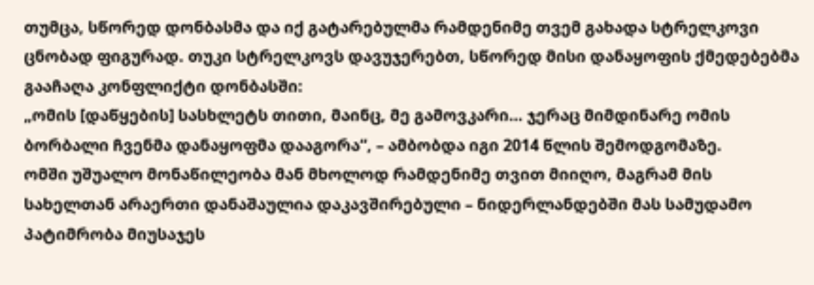თუმცა, სწორედ დონბასმა და იქ გატარებულმა რამდენიმე თვემ გახადა სტრელკოვი ცნობად ფიგურად. თუკი სტრელკოვს დავუჯერებთ, სწორედ მისი დანაყოფის ქმედებებმა გააჩაღა კონფლიქტი დონბასში:
„ომის [დაწყების] სასხლეტს თითი, მაინც, მე გამოვკარი… ჯერაც მიმდინარე ომის ბორბალი ჩვენმა დანაყოფმა დააგორა“, – ამბობდა იგი 2014 წლის შემოდგომაზე.
ომში უშუალო მონაწილეობა მან მხოლოდ რამდენიმე თვით მიიღო, მაგრამ მის სახელთან არაერთი დანაშაულია დაკავშირებული – ნიდერლანდებში მას სამუდამო პატიმრობა მიუსაჯეს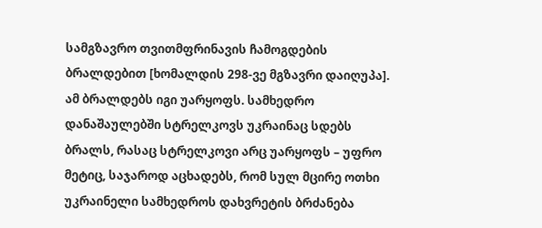სამგზავრო თვითმფრინავის ჩამოგდების ბრალდებით [ხომალდის 298-ვე მგზავრი დაიღუპა]. ამ ბრალდებს იგი უარყოფს. სამხედრო დანაშაულებში სტრელკოვს უკრაინაც სდებს ბრალს, რასაც სტრელკოვი არც უარყოფს – უფრო მეტიც, საჯაროდ აცხადებს, რომ სულ მცირე ოთხი უკრაინელი სამხედროს დახვრეტის ბრძანება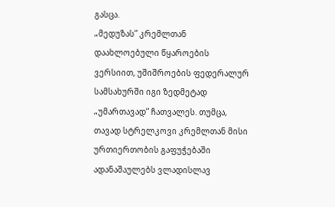გასცა.
„მედუზას“ კრემლთან დაახლოებული წყაროების ვერსიით, უშიშროების ფედერალურ სამსახურში იგი ზედმეტად „უმართავად“ ჩათვალეს. თუმცა, თავად სტრელკოვი კრემლთან მისი ურთიერთობის გაფუჭებაში ადანაშაულებს ვლადისლავ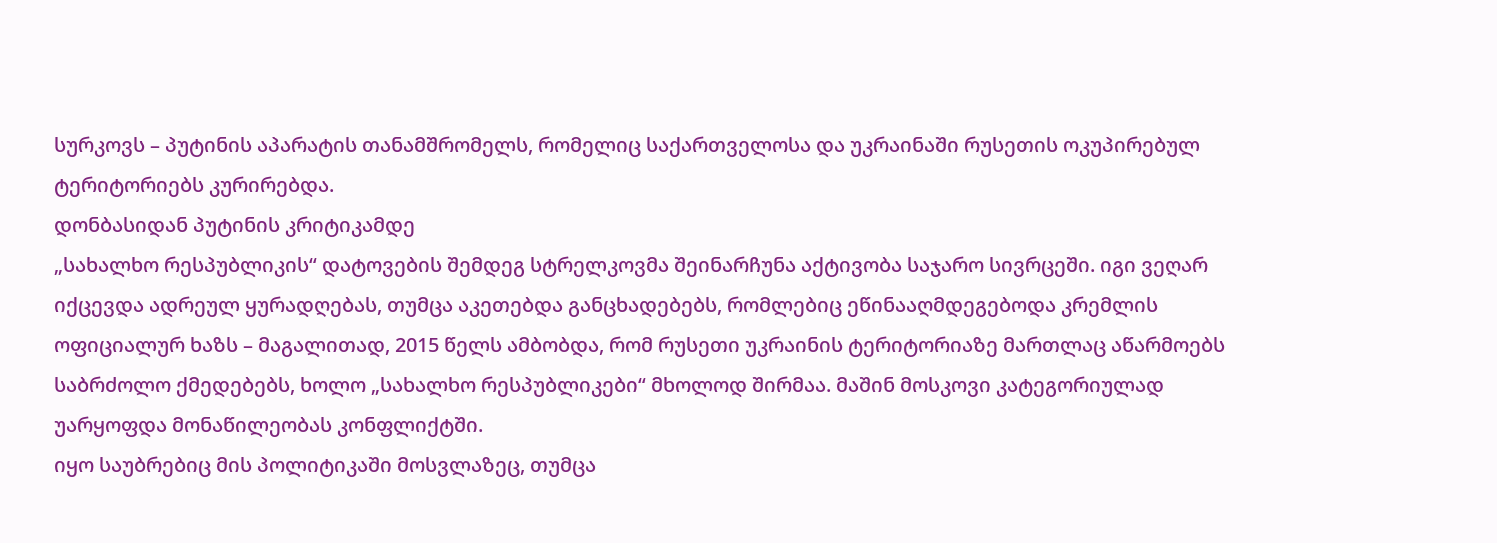სურკოვს – პუტინის აპარატის თანამშრომელს, რომელიც საქართველოსა და უკრაინაში რუსეთის ოკუპირებულ ტერიტორიებს კურირებდა.
დონბასიდან პუტინის კრიტიკამდე
„სახალხო რესპუბლიკის“ დატოვების შემდეგ სტრელკოვმა შეინარჩუნა აქტივობა საჯარო სივრცეში. იგი ვეღარ იქცევდა ადრეულ ყურადღებას, თუმცა აკეთებდა განცხადებებს, რომლებიც ეწინააღმდეგებოდა კრემლის ოფიციალურ ხაზს – მაგალითად, 2015 წელს ამბობდა, რომ რუსეთი უკრაინის ტერიტორიაზე მართლაც აწარმოებს საბრძოლო ქმედებებს, ხოლო „სახალხო რესპუბლიკები“ მხოლოდ შირმაა. მაშინ მოსკოვი კატეგორიულად უარყოფდა მონაწილეობას კონფლიქტში.
იყო საუბრებიც მის პოლიტიკაში მოსვლაზეც, თუმცა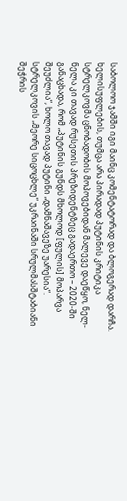საბოლოო ჯამში იგი მაინც კომენტატორად და ბლოგერად დარჩა. ხელისუფლების, თუმცა არა პირადად პუტინის კრიტიკა სტრელკოვმა ცნობადობის მოპოვებიდან მალევე დაეწყო, ნელ-ნელა კი თავად რუსეთის პრეზიდენტზეც გადაერთო – 2020-ში განაცხადა, რომ „პუტინის გუნდს მხოლოდ [ფულის] მოპარვა შეუძლია“, ხოლო თავად პუტინი „დამნაშავეზე უარესია“.
სტრელკოვის „მეორე სიცოცხლე“ უკრაინაში სრულმასშტაბიანი შეჭრის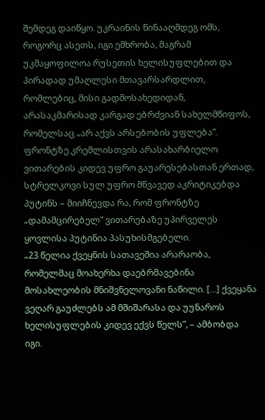შემდეგ დაიწყო. უკრაინის წინააღმდეგ ომს, როგორც ასეთს, იგი ემხრობა, მაგრამ უკმაყოფილოა რუსეთის ხელისუფლებით და პირადად უმაღლესი მთავარსარდლით, რომლებიც, მისი გადმოსახედიდან, არასაკმარისად კარგად ებრძვიან სახელმწიფოს, რომელსაც „არ აქვს არსებობის უფლება“.
ფრონტზე კრემლისთვის არასახარბიელო ვითარების კიდევ უფრო გაუარესებასთან ერთად, სტრელკოვი სულ უფრო მწვავედ აკრიტიკებდა პუტინს – მიიჩნევდა რა, რომ ფრონტზე „დამამცირებელ“ ვითარებაზე უპირველეს ყოვლისა პუტინია პასუხისმგებელი.
„23 წელია ქვეყნის სათავეშია არარაობა, რომელმაც მოახერხა დაებრმავებინა მოსახლეობის მნიშვნელოვანი ნაწილი. […] ქვეყანა ვეღარ გაუძლებს ამ მშიშარასა და უუნაროს ხელისუფლების კიდევ ექვს წელს“, – ამბობდა იგი.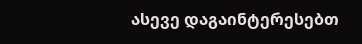ასევე დაგაინტერესებთ